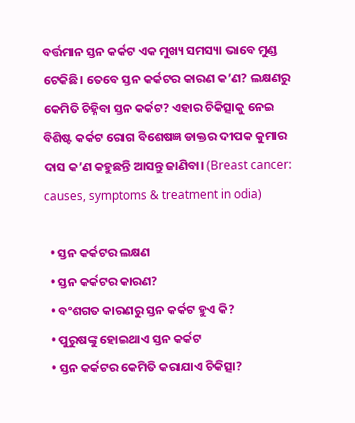ବର୍ତ୍ତମାନ ସ୍ତନ କର୍କଟ ଏକ ମୁଖ୍ୟ ସମସ୍ୟା ଭାବେ ମୁଣ୍ଡ ଟେକିଛି। ତେବେ ସ୍ତନ କର୍କଟର କାରଣ କ’ଣ? ଲକ୍ଷଣରୁ କେମିତି ଚିହ୍ନିବା ସ୍ତନ କର୍କଟ? ଏହାର ଚିକିତ୍ସାକୁ ନେଇ ବିଶିଷ୍ଟ କର୍କଟ ରୋଗ ବିଶେଷଜ୍ଞ ଡାକ୍ତର ଦୀପକ କୁମାର ଦାସ କ’ଣ କହୁଛନ୍ତି ଆସନ୍ତୁ ଜାଣିବା। (Breast cancer: causes, symptoms & treatment in odia)

  • ସ୍ତନ କର୍କଟର ଲକ୍ଷଣ
  • ସ୍ତନ କର୍କଟର କାରଣ?
  • ବଂଶଗତ କାରଣରୁ ସ୍ତନ କର୍କଟ ହୁଏ କି?
  • ପୁରୁଷଙ୍କୁ ହୋଇଥାଏ ସ୍ତନ କର୍କଟ
  • ସ୍ତନ କର୍କଟର କେମିତି କରାଯାଏ ଚିକିତ୍ସା?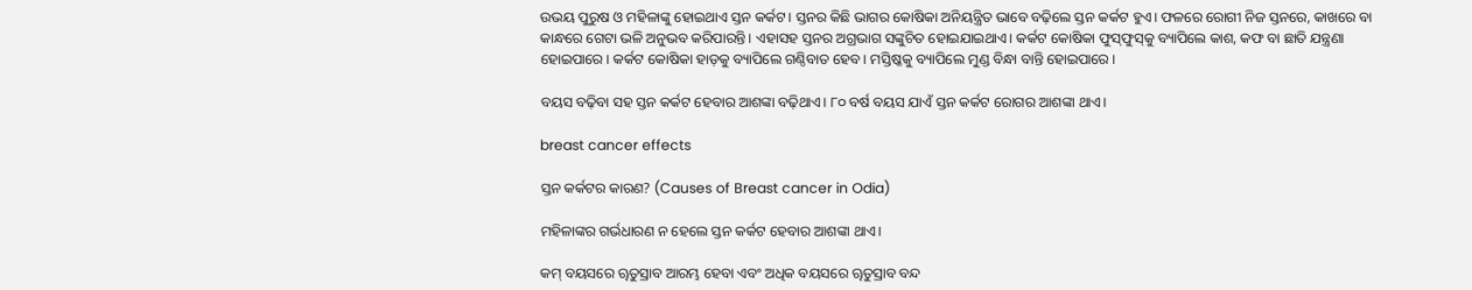ଉଭୟ ପୁରୁଷ ଓ ମହିଳାଙ୍କୁ ହୋଇଥାଏ ସ୍ତନ କର୍କଟ। ସ୍ତନର କିଛି ଭାଗର କୋଷିକା ଅନିୟନ୍ତ୍ରିତ ଭାବେ ବଢ଼ିଲେ ସ୍ତନ କର୍କଟ ହୁଏ। ଫଳରେ ରୋଗୀ ନିଜ ସ୍ତନରେ, କାଖରେ ବା କାନ୍ଧରେ ଗେଟା ଭଳି ଅନୁଭବ କରିପାରନ୍ତି। ଏହାସହ ସ୍ତନର ଅଗ୍ରଭାଗ ସଙ୍କୁଚିତ ହୋଇଯାଇଥାଏ। କର୍କଟ କୋଷିକା ଫୁସ୍‌ଫୁସ୍‌କୁ ବ୍ୟାପିଲେ କାଶ, କଫ ବା ଛାତି ଯନ୍ତ୍ରଣା ହୋଇପାରେ। କର୍କଟ କୋଷିକା ହାଡ଼କୁ ବ୍ୟାପିଲେ ଗଣ୍ଠିବାତ ହେବ। ମସ୍ତିଷ୍କକୁ ବ୍ୟାପିଲେ ମୁଣ୍ଡ ବିନ୍ଧା ବାନ୍ତି ହୋଇପାରେ।

ବୟସ ବଢ଼ିବା ସହ ସ୍ତନ କର୍କଟ ହେବାର ଆଶଙ୍କା ବଢ଼ିଥାଏ। ୮୦ ବର୍ଷ ବୟସ ଯାଏଁ ସ୍ତନ କର୍କଟ ରୋଗର ଆଶଙ୍କା ଥାଏ।

breast cancer effects

ସ୍ତନ କର୍କଟର କାରଣ? (Causes of Breast cancer in Odia)

ମହିଳାଙ୍କର ଗର୍ଭଧାରଣ ନ ହେଲେ ସ୍ତନ କର୍କଟ ହେବାର ଆଶଙ୍କା ଥାଏ।

କମ୍‌ ବୟସରେ ୠତୁସ୍ରାବ ଆରମ୍ଭ ହେବା ଏବଂ ଅଧିକ ବୟସରେ ୠତୁସ୍ରାବ ବନ୍ଦ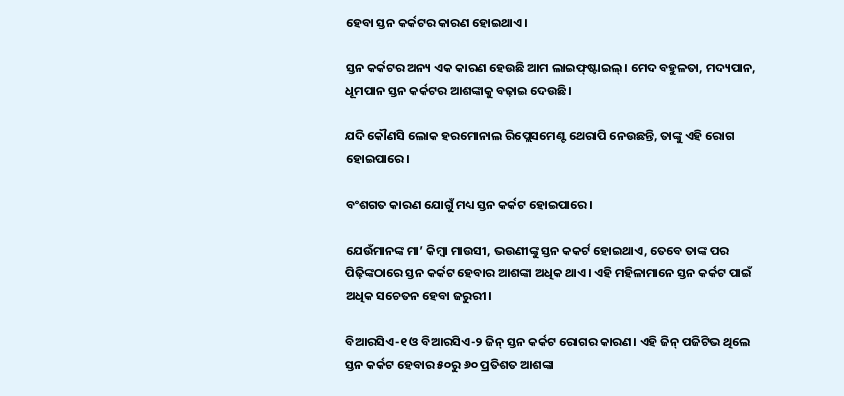ହେବା ସ୍ତନ କର୍କଟର କାରଣ ହୋଇଥାଏ।

ସ୍ତନ କର୍କଟର ଅନ୍ୟ ଏକ କାରଣ ହେଉଛି ଆମ ଲାଇଫ୍‌ଷ୍ଟାଇଲ୍‌। ମେଦ ବହୁଳତା, ମଦ୍ୟପାନ, ଧୂମପାନ ସ୍ତନ କର୍କଟର ଆଶଙ୍କାକୁ ବଢ଼ାଇ ଦେଉଛି।

ଯଦି କୌଣସି ଲୋକ ହରମୋନାଲ ରିପ୍ଲେସମେଣ୍ଟ ଥେରାପି ନେଉଛନ୍ତି, ତାଙ୍କୁ ଏହି ରୋଗ ହୋଇପାରେ।

ବଂଶଗତ କାରଣ ଯୋଗୁଁ ମଧ୍ୟ ସ୍ତନ କର୍କଟ ହୋଇପାରେ।

ଯେଉଁମାନଙ୍କ ମା’ କିମ୍ବା ମାଉସୀ, ଭଉଣୀଙ୍କୁ ସ୍ତନ କକର୍ଟ ହୋଇଥାଏ, ତେବେ ତାଙ୍କ ପର ପିଢ଼ିଙ୍କଠାରେ ସ୍ତନ କର୍କଟ ହେବାର ଆଶଙ୍କା ଅଧିକ ଥାଏ। ଏହି ମହିଳାମାନେ ସ୍ତନ କର୍କଟ ପାଇଁ ଅଧିକ ସଚେତନ ହେବା ଜରୁରୀ।

ବିଆରସିଏ-୧ ଓ ବିଆରସିଏ-୨ ଜିନ୍ ସ୍ତନ କର୍କଟ ରୋଗର କାରଣ। ଏହି ଜିନ୍‌ ପଜିଟିଭ ଥିଲେ ସ୍ତନ କର୍କଟ ହେବାର ୫୦ରୁ ୬୦ ପ୍ରତିଶତ ଆଶଙ୍କା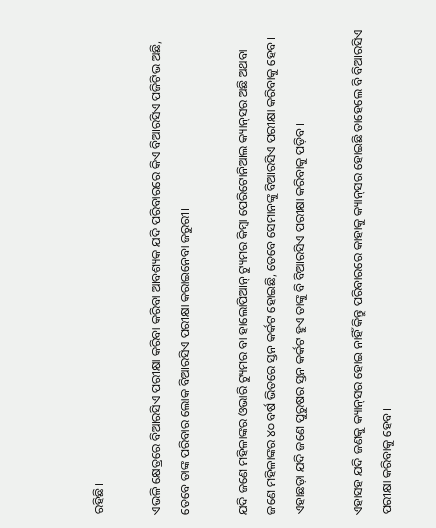ରହିଛି।

ଏଭଳି କ୍ଷେତ୍ରରେ ବିଆରସିଏ ପରୀକ୍ଷା କରିବା କରିବା ଆବଶ୍ୟକ ଯଦି ପରିବାରରେ କିଏ ବିଆରସିଏ ପଜିଟିଭ ଅଛି, ତେବେ ତାଙ୍କ ପରିବାର ଲୋକ ବିଆରସିଏ ପରୀକ୍ଷା କରାଇନେବା ଜରୁରୀ।

ଯଦି ଜଣେ ମହିଳାଙ୍କର ଓଭାରି ଟ୍ୟୁମର ବା ହାଲୋପିଆନ୍‌ ଟ୍ୟୁମର କିମ୍ବା ପେରିଟୋନିଆଲ କ୍ୟାନ୍‌ସର ଅଛି ଅଥବା ଜଣେ ମହିଳାଙ୍କର ୪୦ ବର୍ଷ ଭିତରେ ସ୍ତନ କର୍କଟ ହୋଇଛି, ତେବେ ସେମାନଙ୍କୁ ବିଆରସିଏ ପରୀକ୍ଷା କରିବାକୁ ହେବ। ଏହାଛଡ଼ା ଯଦି ଜଣେ ପୁରୁଷର ସ୍ତନ କର୍କଟ ହୁଏ ତାଙ୍କୁ ବି ବିଆରସିଏ ପରୀକ୍ଷା କରିବାକୁ ପଡ଼ିବ।

ଏହାସହ ଯଦି ଜଣକୁ କ୍ୟାନ୍‌ସର ହୋଇ ନାହିଁ କିନ୍ତୁ ପରିବାରରେ କାହାକୁ କ୍ୟାନ୍‌ସର ହୋଇଛି ତାହେଲେ ବି ବିଆରସିଏ ପରୀକ୍ଷା କରିବାକୁ ହେବ।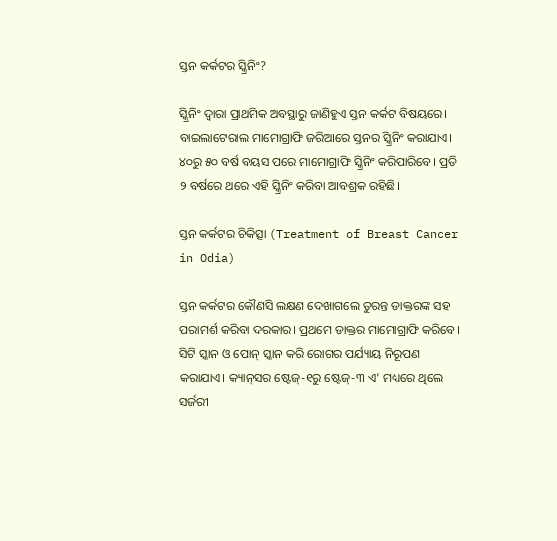ସ୍ତନ କର୍କଟର ସ୍କ୍ରିନିଂ?

ସ୍କ୍ରିନିଂ ଦ୍ୱାରା ପ୍ରାଥମିକ ଅବସ୍ଥାରୁ ଜାଣିହୁଏ ସ୍ତନ କର୍କଟ ବିଷୟରେ। ବାଇଲାଟେରାଲ ମାମୋଗ୍ରାଫି ଜରିଆରେ ସ୍ତନର ସ୍କ୍ରିନିଂ କରାଯାଏ। ୪୦ରୁ ୫୦ ବର୍ଷ ବୟସ ପରେ ମାମୋଗ୍ରାଫି ସ୍କ୍ରିନିଂ କରିପାରିବେ। ପ୍ରତି ୨ ବର୍ଷରେ ଥରେ ଏହି ସ୍କ୍ରିନିଂ କରିବା ଆବଶ୍ରକ ରହିଛି।

ସ୍ତନ କର୍କଟର ଚିକିତ୍ସା (Treatment of Breast Cancer in Odia)

ସ୍ତନ କର୍କଟର କୌଣସି ଲକ୍ଷଣ ଦେଖାଗଲେ ତୁରନ୍ତ ଡାକ୍ତରଙ୍କ ସହ ପରାମର୍ଶ କରିବା ଦରକାର। ପ୍ରଥମେ ଡାକ୍ତର ମାମୋଗ୍ରାଫି କରିବେ। ସିଟି ସ୍କାନ ଓ ପୋନ୍‌ ସ୍କାନ କରି ରୋଗର ପର୍ଯ୍ୟାୟ ନିରୂପଣ କରାଯାଏ। କ୍ୟାନ୍‌ସର ଷ୍ଟେଜ୍‌-୧ରୁ ଷ୍ଟେଜ୍‌-୩ ଏ’ ମଧ୍ୟରେ ଥିଲେ ସର୍ଜରୀ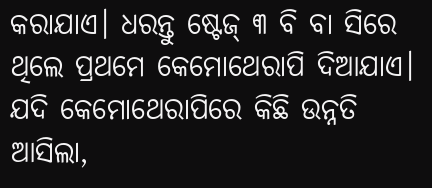କରାଯାଏ। ଧରନ୍ତୁ ଷ୍ଟେଜ୍‌ ୩ ବି ବା ସିରେ ଥିଲେ ପ୍ରଥମେ କେମୋଥେରାପି ଦିଆଯାଏ। ଯଦି କେମୋଥେରାପିରେ କିଛି ଉନ୍ନତି ଆସିଲା,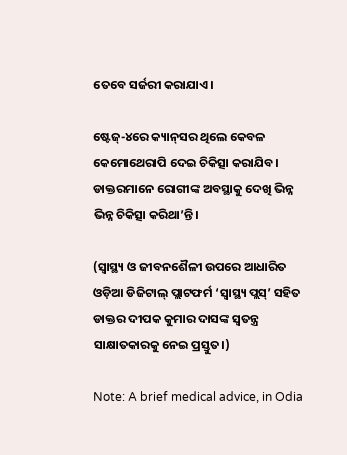ତେବେ ସର୍ଜରୀ କରାଯାଏ।

ଷ୍ଟେଜ୍‌-୪ରେ କ୍ୟାନ୍‌ସର ଥିଲେ କେବଳ କେମୋଥେରାପି ଦେଇ ଚିକିତ୍ସା କରାଯିବ। ଡାକ୍ତରମାନେ ରୋଗୀଙ୍କ ଅବସ୍ଥାକୁ ଦେଖି ଭିନ୍ନ ଭିନ୍ନ ଚିକିତ୍ସା କରିଥା’ନ୍ତି।

(ସ୍ୱାସ୍ଥ୍ୟ ଓ ଜୀବନଶୈଳୀ ଉପରେ ଆଧାରିତ ଓଡ଼ିଆ ଡିଜିଟାଲ୍‌ ପ୍ଲାଟଫର୍ମ ‘ସ୍ୱାସ୍ଥ୍ୟ ପ୍ଲସ୍’ ସହିତ ଡାକ୍ତର ଦୀପକ କୁମାର ଦାସଙ୍କ ସ୍ୱତନ୍ତ୍ର ସାକ୍ଷାତକାରକୁ ନେଇ ପ୍ରସ୍ତୁତ।)

Note: A brief medical advice, in Odia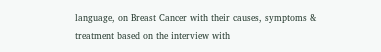language, on Breast Cancer with their causes, symptoms & treatment based on the interview with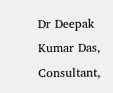Dr Deepak Kumar Das, Consultant,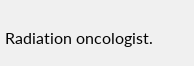Radiation oncologist.